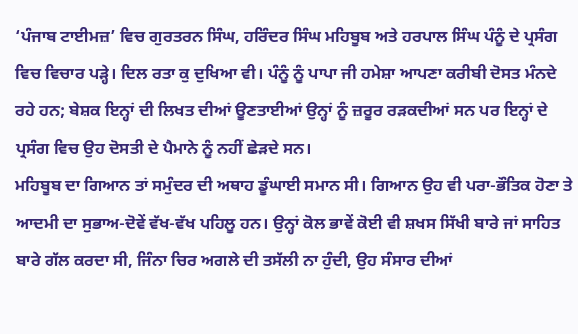‘ਪੰਜਾਬ ਟਾਈਮਜ਼’ ਵਿਚ ਗੁਰਤਰਨ ਸਿੰਘ, ਹਰਿੰਦਰ ਸਿੰਘ ਮਹਿਬੂਬ ਅਤੇ ਹਰਪਾਲ ਸਿੰਘ ਪੰਨੂੰ ਦੇ ਪ੍ਰਸੰਗ ਵਿਚ ਵਿਚਾਰ ਪੜ੍ਹੇ। ਦਿਲ ਰਤਾ ਕੁ ਦੁਖਿਆ ਵੀ। ਪੰਨੂੰ ਨੂੰ ਪਾਪਾ ਜੀ ਹਮੇਸ਼ਾ ਆਪਣਾ ਕਰੀਬੀ ਦੋਸਤ ਮੰਨਦੇ ਰਹੇ ਹਨ; ਬੇਸ਼ਕ ਇਨ੍ਹਾਂ ਦੀ ਲਿਖਤ ਦੀਆਂ ਊਣਤਾਈਆਂ ਉਨ੍ਹਾਂ ਨੂੰ ਜ਼ਰੂਰ ਰੜਕਦੀਆਂ ਸਨ ਪਰ ਇਨ੍ਹਾਂ ਦੇ ਪ੍ਰਸੰਗ ਵਿਚ ਉਹ ਦੋਸਤੀ ਦੇ ਪੈਮਾਨੇ ਨੂੰ ਨਹੀਂ ਛੇੜਦੇ ਸਨ।
ਮਹਿਬੂਬ ਦਾ ਗਿਆਨ ਤਾਂ ਸਮੁੰਦਰ ਦੀ ਅਥਾਹ ਡੂੰਘਾਈ ਸਮਾਨ ਸੀ। ਗਿਆਨ ਉਹ ਵੀ ਪਰਾ-ਭੌਤਿਕ ਹੋਣਾ ਤੇ ਆਦਮੀ ਦਾ ਸੁਭਾਅ-ਦੋਵੇਂ ਵੱਖ-ਵੱਖ ਪਹਿਲੂ ਹਨ। ਉਨ੍ਹਾਂ ਕੋਲ ਭਾਵੇਂ ਕੋਈ ਵੀ ਸ਼ਖਸ ਸਿੱਖੀ ਬਾਰੇ ਜਾਂ ਸਾਹਿਤ ਬਾਰੇ ਗੱਲ ਕਰਦਾ ਸੀ, ਜਿੰਨਾ ਚਿਰ ਅਗਲੇ ਦੀ ਤਸੱਲੀ ਨਾ ਹੁੰਦੀ, ਉਹ ਸੰਸਾਰ ਦੀਆਂ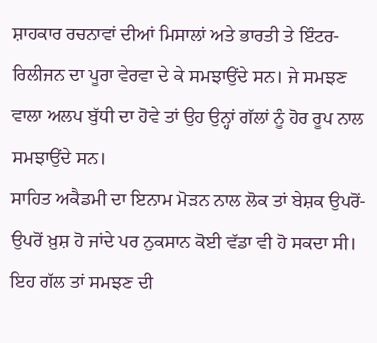ਸ਼ਾਹਕਾਰ ਰਚਨਾਵਾਂ ਦੀਆਂ ਮਿਸਾਲਾਂ ਅਤੇ ਭਾਰਤੀ ਤੇ ਇੰਟਰ-ਰਿਲੀਜਨ ਦਾ ਪੂਰਾ ਵੇਰਵਾ ਦੇ ਕੇ ਸਮਝਾਉਂਦੇ ਸਨ। ਜੇ ਸਮਝਣ ਵਾਲਾ ਅਲਪ ਬੁੱਧੀ ਦਾ ਹੋਵੇ ਤਾਂ ਉਹ ਉਨ੍ਹਾਂ ਗੱਲਾਂ ਨੂੰ ਹੋਰ ਰੂਪ ਨਾਲ ਸਮਝਾਉਂਦੇ ਸਨ।
ਸਾਹਿਤ ਅਕੈਡਮੀ ਦਾ ਇਨਾਮ ਮੋੜਨ ਨਾਲ ਲੋਕ ਤਾਂ ਬੇਸ਼ਕ ਉਪਰੋਂ-ਉਪਰੋਂ ਖ਼ੁਸ਼ ਹੋ ਜਾਂਦੇ ਪਰ ਨੁਕਸਾਨ ਕੋਈ ਵੱਡਾ ਵੀ ਹੋ ਸਕਦਾ ਸੀ। ਇਹ ਗੱਲ ਤਾਂ ਸਮਝਣ ਦੀ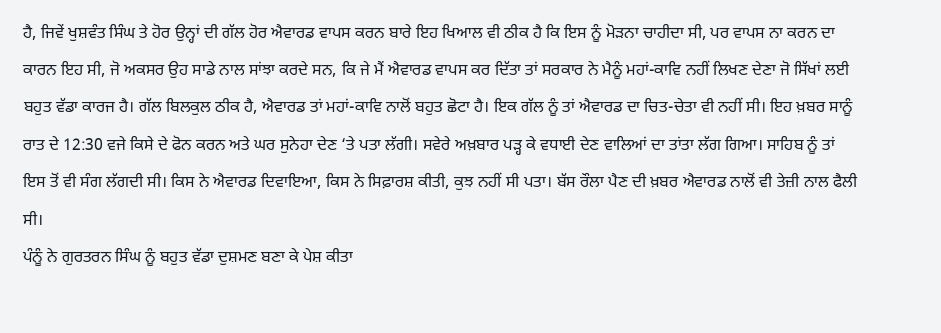ਹੈ, ਜਿਵੇਂ ਖੁਸ਼ਵੰਤ ਸਿੰਘ ਤੇ ਹੋਰ ਉਨ੍ਹਾਂ ਦੀ ਗੱਲ ਹੋਰ ਐਵਾਰਡ ਵਾਪਸ ਕਰਨ ਬਾਰੇ ਇਹ ਖਿਆਲ ਵੀ ਠੀਕ ਹੈ ਕਿ ਇਸ ਨੂੰ ਮੋੜਨਾ ਚਾਹੀਦਾ ਸੀ, ਪਰ ਵਾਪਸ ਨਾ ਕਰਨ ਦਾ ਕਾਰਨ ਇਹ ਸੀ, ਜੋ ਅਕਸਰ ਉਹ ਸਾਡੇ ਨਾਲ ਸਾਂਝਾ ਕਰਦੇ ਸਨ, ਕਿ ਜੇ ਮੈਂ ਐਵਾਰਡ ਵਾਪਸ ਕਰ ਦਿੱਤਾ ਤਾਂ ਸਰਕਾਰ ਨੇ ਮੈਨੂੰ ਮਹਾਂ-ਕਾਵਿ ਨਹੀਂ ਲਿਖਣ ਦੇਣਾ ਜੋ ਸਿੱਖਾਂ ਲਈ ਬਹੁਤ ਵੱਡਾ ਕਾਰਜ ਹੈ। ਗੱਲ ਬਿਲਕੁਲ ਠੀਕ ਹੈ, ਐਵਾਰਡ ਤਾਂ ਮਹਾਂ-ਕਾਵਿ ਨਾਲੋਂ ਬਹੁਤ ਛੋਟਾ ਹੈ। ਇਕ ਗੱਲ ਨੂੰ ਤਾਂ ਐਵਾਰਡ ਦਾ ਚਿਤ-ਚੇਤਾ ਵੀ ਨਹੀਂ ਸੀ। ਇਹ ਖ਼ਬਰ ਸਾਨੂੰ ਰਾਤ ਦੇ 12:30 ਵਜੇ ਕਿਸੇ ਦੇ ਫੋਨ ਕਰਨ ਅਤੇ ਘਰ ਸੁਨੇਹਾ ਦੇਣ ‘ਤੇ ਪਤਾ ਲੱਗੀ। ਸਵੇਰੇ ਅਖ਼ਬਾਰ ਪੜ੍ਹ ਕੇ ਵਧਾਈ ਦੇਣ ਵਾਲਿਆਂ ਦਾ ਤਾਂਤਾ ਲੱਗ ਗਿਆ। ਸਾਹਿਬ ਨੂੰ ਤਾਂ ਇਸ ਤੋਂ ਵੀ ਸੰਗ ਲੱਗਦੀ ਸੀ। ਕਿਸ ਨੇ ਐਵਾਰਡ ਦਿਵਾਇਆ, ਕਿਸ ਨੇ ਸਿਫ਼ਾਰਸ਼ ਕੀਤੀ, ਕੁਝ ਨਹੀਂ ਸੀ ਪਤਾ। ਬੱਸ ਰੌਲਾ ਪੈਣ ਦੀ ਖ਼ਬਰ ਐਵਾਰਡ ਨਾਲੋਂ ਵੀ ਤੇਜ਼ੀ ਨਾਲ ਫੈਲੀ ਸੀ।
ਪੰਨੂੰ ਨੇ ਗੁਰਤਰਨ ਸਿੰਘ ਨੂੰ ਬਹੁਤ ਵੱਡਾ ਦੁਸ਼ਮਣ ਬਣਾ ਕੇ ਪੇਸ਼ ਕੀਤਾ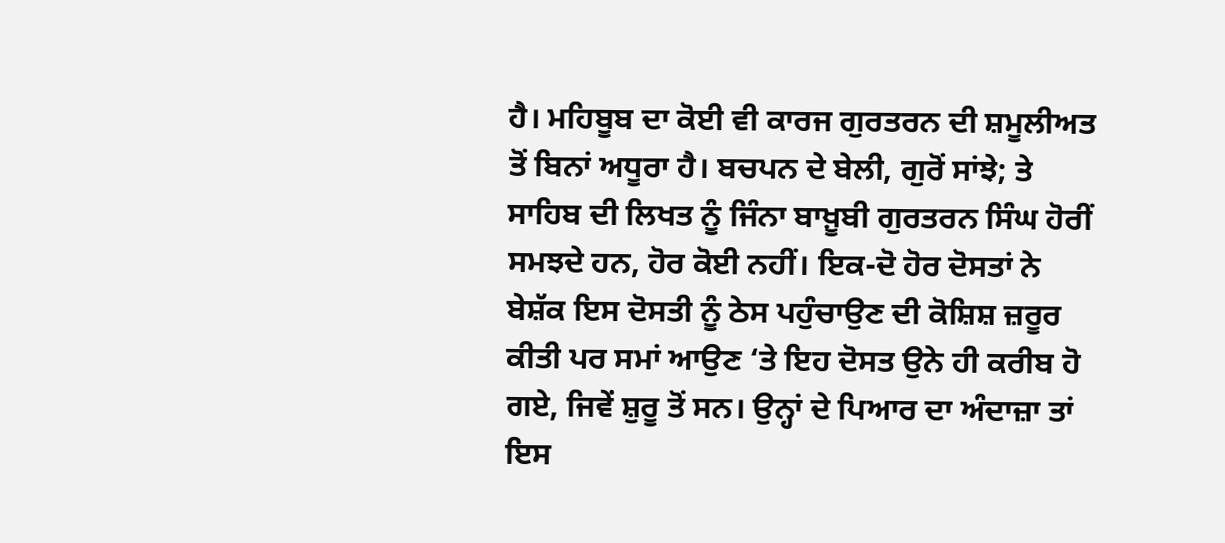ਹੈ। ਮਹਿਬੂਬ ਦਾ ਕੋਈ ਵੀ ਕਾਰਜ ਗੁਰਤਰਨ ਦੀ ਸ਼ਮੂਲੀਅਤ ਤੋਂ ਬਿਨਾਂ ਅਧੂਰਾ ਹੈ। ਬਚਪਨ ਦੇ ਬੇਲੀ, ਗੁਰੋਂ ਸਾਂਝੇ; ਤੇ ਸਾਹਿਬ ਦੀ ਲਿਖਤ ਨੂੰ ਜਿੰਨਾ ਬਾਖ਼ੂਬੀ ਗੁਰਤਰਨ ਸਿੰਘ ਹੋਰੀਂ ਸਮਝਦੇ ਹਨ, ਹੋਰ ਕੋਈ ਨਹੀਂ। ਇਕ-ਦੋ ਹੋਰ ਦੋਸਤਾਂ ਨੇ ਬੇਸ਼ੱਕ ਇਸ ਦੋਸਤੀ ਨੂੰ ਠੇਸ ਪਹੁੰਚਾਉਣ ਦੀ ਕੋਸ਼ਿਸ਼ ਜ਼ਰੂਰ ਕੀਤੀ ਪਰ ਸਮਾਂ ਆਉਣ ‘ਤੇ ਇਹ ਦੋਸਤ ਉਨੇ ਹੀ ਕਰੀਬ ਹੋ ਗਏ, ਜਿਵੇਂ ਸ਼ੁਰੂ ਤੋਂ ਸਨ। ਉਨ੍ਹਾਂ ਦੇ ਪਿਆਰ ਦਾ ਅੰਦਾਜ਼ਾ ਤਾਂ ਇਸ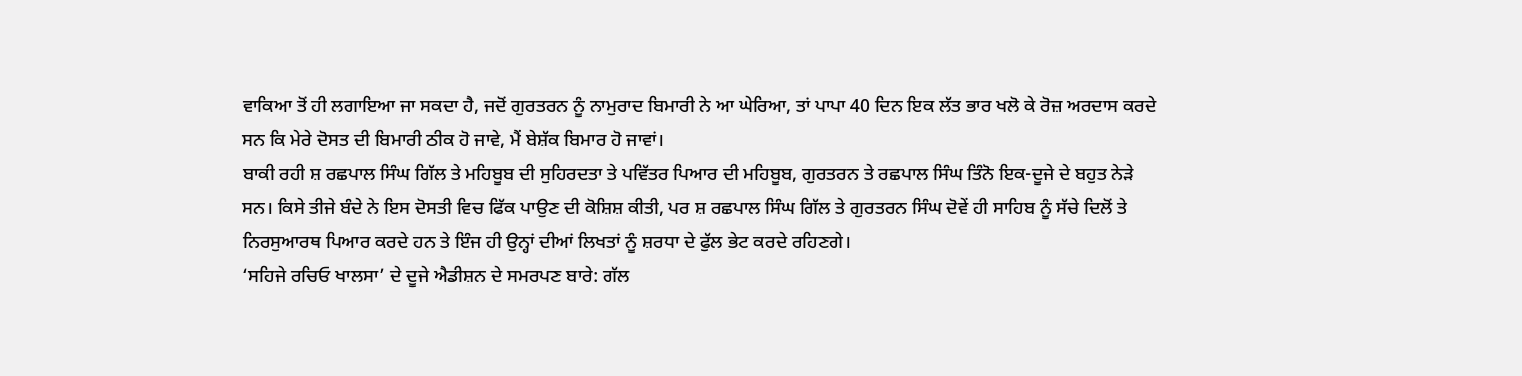ਵਾਕਿਆ ਤੋਂ ਹੀ ਲਗਾਇਆ ਜਾ ਸਕਦਾ ਹੈ, ਜਦੋਂ ਗੁਰਤਰਨ ਨੂੰ ਨਾਮੁਰਾਦ ਬਿਮਾਰੀ ਨੇ ਆ ਘੇਰਿਆ, ਤਾਂ ਪਾਪਾ 40 ਦਿਨ ਇਕ ਲੱਤ ਭਾਰ ਖਲੋ ਕੇ ਰੋਜ਼ ਅਰਦਾਸ ਕਰਦੇ ਸਨ ਕਿ ਮੇਰੇ ਦੋਸਤ ਦੀ ਬਿਮਾਰੀ ਠੀਕ ਹੋ ਜਾਵੇ, ਮੈਂ ਬੇਸ਼ੱਕ ਬਿਮਾਰ ਹੋ ਜਾਵਾਂ।
ਬਾਕੀ ਰਹੀ ਸ਼ ਰਛਪਾਲ ਸਿੰਘ ਗਿੱਲ ਤੇ ਮਹਿਬੂਬ ਦੀ ਸੁਹਿਰਦਤਾ ਤੇ ਪਵਿੱਤਰ ਪਿਆਰ ਦੀ ਮਹਿਬੂਬ, ਗੁਰਤਰਨ ਤੇ ਰਛਪਾਲ ਸਿੰਘ ਤਿੰਨੋ ਇਕ-ਦੂਜੇ ਦੇ ਬਹੁਤ ਨੇੜੇ ਸਨ। ਕਿਸੇ ਤੀਜੇ ਬੰਦੇ ਨੇ ਇਸ ਦੋਸਤੀ ਵਿਚ ਫਿੱਕ ਪਾਉਣ ਦੀ ਕੋਸ਼ਿਸ਼ ਕੀਤੀ, ਪਰ ਸ਼ ਰਛਪਾਲ ਸਿੰਘ ਗਿੱਲ ਤੇ ਗੁਰਤਰਨ ਸਿੰਘ ਦੋਵੇਂ ਹੀ ਸਾਹਿਬ ਨੂੰ ਸੱਚੇ ਦਿਲੋਂ ਤੇ ਨਿਰਸੁਆਰਥ ਪਿਆਰ ਕਰਦੇ ਹਨ ਤੇ ਇੰਜ ਹੀ ਉਨ੍ਹਾਂ ਦੀਆਂ ਲਿਖਤਾਂ ਨੂੰ ਸ਼ਰਧਾ ਦੇ ਫੁੱਲ ਭੇਟ ਕਰਦੇ ਰਹਿਣਗੇ।
‘ਸਹਿਜੇ ਰਚਿਓ ਖਾਲਸਾ’ ਦੇ ਦੂਜੇ ਐਡੀਸ਼ਨ ਦੇ ਸਮਰਪਣ ਬਾਰੇ: ਗੱਲ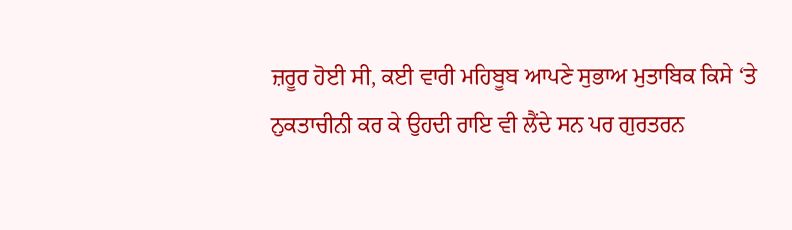ਜ਼ਰੂਰ ਹੋਈ ਸੀ, ਕਈ ਵਾਰੀ ਮਹਿਬੂਬ ਆਪਣੇ ਸੁਭਾਅ ਮੁਤਾਬਿਕ ਕਿਸੇ ‘ਤੇ ਨੁਕਤਾਚੀਨੀ ਕਰ ਕੇ ਉਹਦੀ ਰਾਇ ਵੀ ਲੈਂਦੇ ਸਨ ਪਰ ਗੁਰਤਰਨ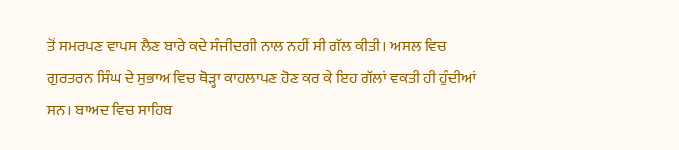ਤੋਂ ਸਮਰਪਣ ਵਾਪਸ ਲੈਣ ਬਾਰੇ ਕਦੇ ਸੰਜੀਦਗੀ ਨਾਲ ਨਹੀਂ ਸੀ ਗੱਲ ਕੀਤੀ। ਅਸਲ ਵਿਚ ਗੁਰਤਰਨ ਸਿੰਘ ਦੇ ਸੁਭਾਅ ਵਿਚ ਥੋੜ੍ਹਾ ਕਾਹਲਾਪਣ ਹੋਣ ਕਰ ਕੇ ਇਹ ਗੱਲਾਂ ਵਕਤੀ ਹੀ ਹੁੰਦੀਆਂ ਸਨ। ਬਾਅਦ ਵਿਚ ਸਾਹਿਬ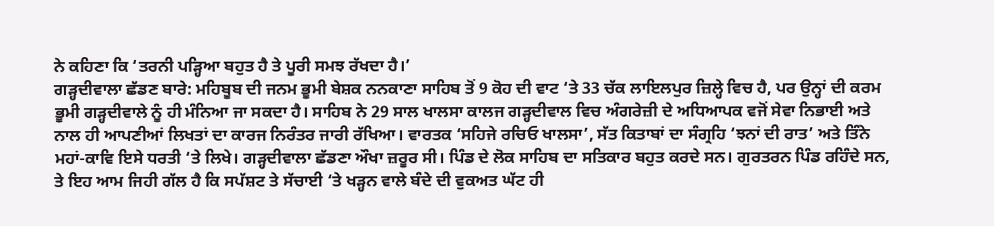ਨੇ ਕਹਿਣਾ ਕਿ ‘ਤਰਨੀ ਪੜ੍ਹਿਆ ਬਹੁਤ ਹੈ ਤੇ ਪੂਰੀ ਸਮਝ ਰੱਖਦਾ ਹੈ।’
ਗੜ੍ਹਦੀਵਾਲਾ ਛੱਡਣ ਬਾਰੇ: ਮਹਿਬੂਬ ਦੀ ਜਨਮ ਭੂਮੀ ਬੇਸ਼ਕ ਨਨਕਾਣਾ ਸਾਹਿਬ ਤੋਂ 9 ਕੋਹ ਦੀ ਵਾਟ ‘ਤੇ 33 ਚੱਕ ਲਾਇਲਪੁਰ ਜ਼ਿਲ੍ਹੇ ਵਿਚ ਹੈ, ਪਰ ਉਨ੍ਹਾਂ ਦੀ ਕਰਮ ਭੂਮੀ ਗੜ੍ਹਦੀਵਾਲੇ ਨੂੰ ਹੀ ਮੰਨਿਆ ਜਾ ਸਕਦਾ ਹੈ। ਸਾਹਿਬ ਨੇ 29 ਸਾਲ ਖਾਲਸਾ ਕਾਲਜ ਗੜ੍ਹਦੀਵਾਲ ਵਿਚ ਅੰਗਰੇਜ਼ੀ ਦੇ ਅਧਿਆਪਕ ਵਜੋਂ ਸੇਵਾ ਨਿਭਾਈ ਅਤੇ ਨਾਲ ਹੀ ਆਪਣੀਆਂ ਲਿਖਤਾਂ ਦਾ ਕਾਰਜ ਨਿਰੰਤਰ ਜਾਰੀ ਰੱਖਿਆ। ਵਾਰਤਕ ‘ਸਹਿਜੇ ਰਚਿਓ ਖਾਲਸਾ’, ਸੱਤ ਕਿਤਾਬਾਂ ਦਾ ਸੰਗ੍ਰਹਿ ‘ਝਨਾਂ ਦੀ ਰਾਤ’ ਅਤੇ ਤਿੰਨੇ ਮਹਾਂ-ਕਾਵਿ ਇਸੇ ਧਰਤੀ ‘ਤੇ ਲਿਖੇ। ਗੜ੍ਹਦੀਵਾਲਾ ਛੱਡਣਾ ਔਖਾ ਜ਼ਰੂਰ ਸੀ। ਪਿੰਡ ਦੇ ਲੋਕ ਸਾਹਿਬ ਦਾ ਸਤਿਕਾਰ ਬਹੁਤ ਕਰਦੇ ਸਨ। ਗੁਰਤਰਨ ਪਿੰਡ ਰਹਿੰਦੇ ਸਨ, ਤੇ ਇਹ ਆਮ ਜਿਹੀ ਗੱਲ ਹੈ ਕਿ ਸਪੱਸ਼ਟ ਤੇ ਸੱਚਾਈ ‘ਤੇ ਖੜ੍ਹਨ ਵਾਲੇ ਬੰਦੇ ਦੀ ਵੁਕਅਤ ਘੱਟ ਹੀ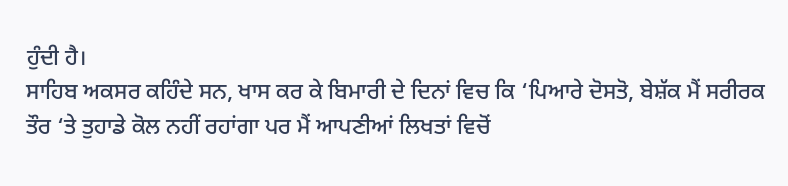ਹੁੰਦੀ ਹੈ।
ਸਾਹਿਬ ਅਕਸਰ ਕਹਿੰਦੇ ਸਨ, ਖਾਸ ਕਰ ਕੇ ਬਿਮਾਰੀ ਦੇ ਦਿਨਾਂ ਵਿਚ ਕਿ ‘ਪਿਆਰੇ ਦੋਸਤੋ, ਬੇਸ਼ੱਕ ਮੈਂ ਸਰੀਰਕ ਤੌਰ ‘ਤੇ ਤੁਹਾਡੇ ਕੋਲ ਨਹੀਂ ਰਹਾਂਗਾ ਪਰ ਮੈਂ ਆਪਣੀਆਂ ਲਿਖਤਾਂ ਵਿਚੋਂ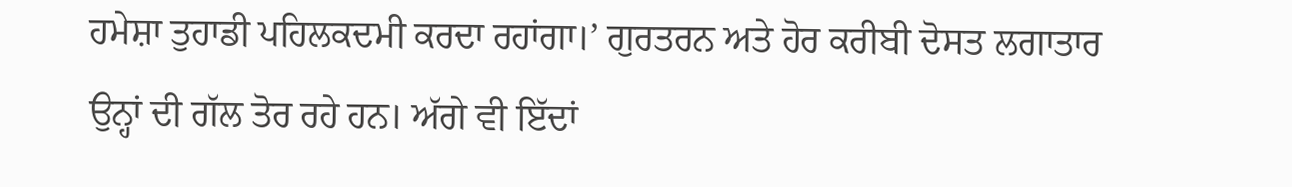ਹਮੇਸ਼ਾ ਤੁਹਾਡੀ ਪਹਿਲਕਦਮੀ ਕਰਦਾ ਰਹਾਂਗਾ।’ ਗੁਰਤਰਨ ਅਤੇ ਹੋਰ ਕਰੀਬੀ ਦੋਸਤ ਲਗਾਤਾਰ ਉਨ੍ਹਾਂ ਦੀ ਗੱਲ ਤੋਰ ਰਹੇ ਹਨ। ਅੱਗੇ ਵੀ ਇੱਦਾਂ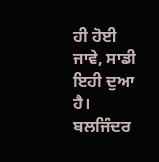ਹੀ ਹੋਈ ਜਾਵੇ, ਸਾਡੀ ਇਹੀ ਦੁਆ ਹੈ।
ਬਲਜਿੰਦਰ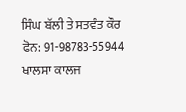ਸਿੰਘ ਬੱਲੀ ਤੇ ਸਤਵੰਤ ਕੌਰ
ਫੋਨ: 91-98783-55944
ਖਾਲਸਾ ਕਾਲਜ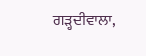ਗੜ੍ਹਦੀਵਾਲਾ,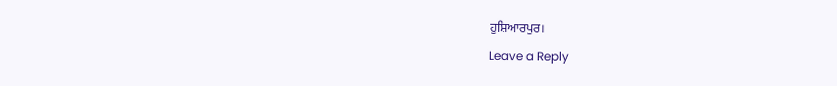ਹੁਸ਼ਿਆਰਪੁਰ।
Leave a Reply